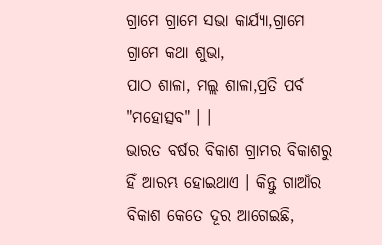ଗ୍ରାମେ ଗ୍ରାମେ ସଭା କାର୍ଯ୍ୟା,ଗ୍ରାମେ ଗ୍ରାମେ କଥା ଶୁଭା,
ପାଠ ଶାଳା, ମଲ୍ଲ ଶାଳା,ପ୍ରତି ପର୍ବ "ମହୋତ୍ସବ" । ।
ଭାରତ ବର୍ଷର ବିକାଶ ଗ୍ରାମର ବିକାଶରୁ ହିଁ ଆରମ୍ଭ ହୋଇଥାଏ । କିନ୍ତୁ ଗାଆଁର ବିକାଶ କେତେ ଦୂର ଆଗେଇଛି,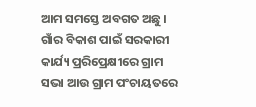ଆମ ସମସ୍ତେ ଅବଗତ ଅଛୁ । ଗାଁର ବିକାଶ ପାଇଁ ସରକାରୀ କାର୍ଯ୍ୟ ପ୍ରରିପ୍ରେକ୍ଷୀରେ ଗ୍ରାମ ସଭା ଆଉ ଗ୍ରାମ ପଂଚାୟତରେ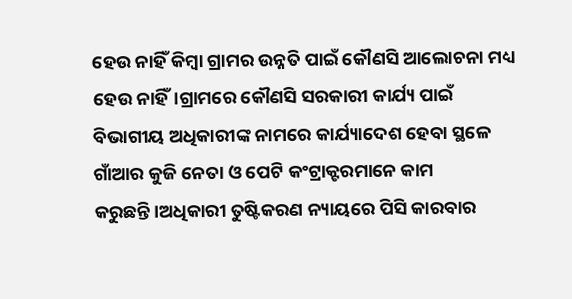ହେଉ ନାହିଁ କିମ୍ବା ଗ୍ରାମର ଉନ୍ନତି ପାଇଁ କୌଣସି ଆଲୋଚନା ମଧ୍ୟ ହେଉ ନାହିଁ।ଗ୍ରାମରେ କୌଣସି ସରକାରୀ କାର୍ଯ୍ୟ ପାଇଁ ବିଭାଗୀୟ ଅଧିକାରୀଙ୍କ ନାମରେ କାର୍ଯ୍ୟାଦେଶ ହେବା ସ୍ଥଳେ ଗାଁଆର କୁଜି ନେତା ଓ ପେଟି କଂଟ୍ରାକ୍ଟରମାନେ କାମ କରୁଛନ୍ତି।ଅଧିକାରୀ ତୁଷ୍ଟିକରଣ ନ୍ୟାୟରେ ପିସି କାରବାର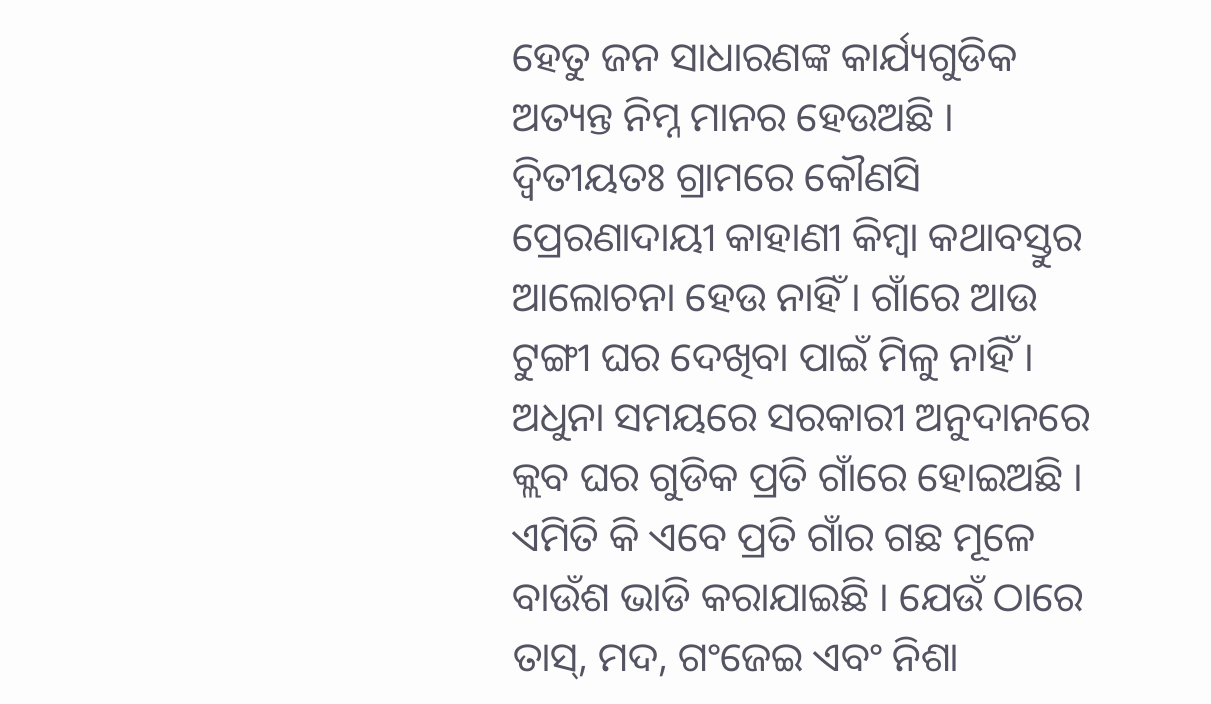ହେତୁ ଜନ ସାଧାରଣଙ୍କ କାର୍ଯ୍ୟଗୁଡିକ ଅତ୍ୟନ୍ତ ନିମ୍ନ ମାନର ହେଉଅଛି ।
ଦ୍ୱିତୀୟତଃ ଗ୍ରାମରେ କୌଣସି ପ୍ରେରଣାଦାୟୀ କାହାଣୀ କିମ୍ବା କଥାବସ୍ତୁର ଆଲୋଚନା ହେଉ ନାହିଁ । ଗାଁରେ ଆଉ ଟୁଙ୍ଗୀ ଘର ଦେଖିବା ପାଇଁ ମିଳୁ ନାହିଁ । ଅଧୁନା ସମୟରେ ସରକାରୀ ଅନୁଦାନରେ କ୍ଲବ ଘର ଗୁଡିକ ପ୍ରତି ଗାଁରେ ହୋଇଅଛି । ଏମିତି କି ଏବେ ପ୍ରତି ଗାଁର ଗଛ ମୂଳେ ବାଉଁଶ ଭାଡି କରାଯାଇଛି । ଯେଉଁ ଠାରେ ତାସ୍, ମଦ, ଗଂଜେଇ ଏବଂ ନିଶା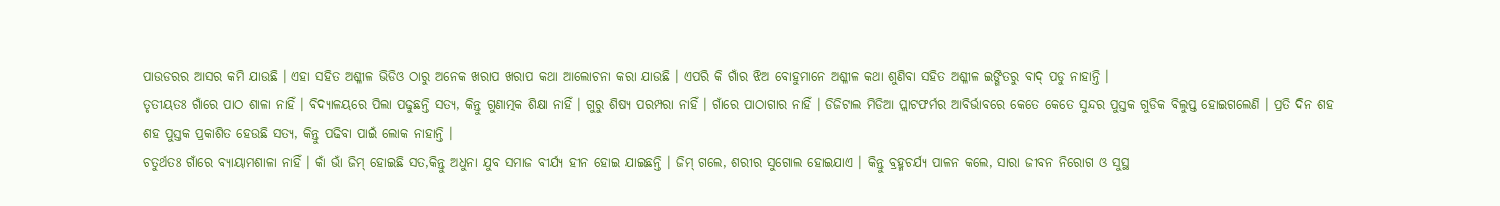ପାଉଡରର ଆସର କମି ଯାଉଛି । ଏହା ସହିତ ଅଶ୍ଳୀଳ ଭିଡିଓ ଠାରୁ ଅନେକ ଖରାପ ଖରାପ କଥା ଆଲୋଚନା କରା ଯାଉଛି । ଏପରି କି ଗାଁର ଝିଅ ବୋହୁମାନେ ଅଶ୍ଳୀଳ କଥା ଶୁଣିବା ସହିତ ଅଶ୍ଳୀଳ ଇଙ୍ଗିତରୁ ବାଦ୍ ପଡୁ ନାହାନ୍ତି ।
ତୃତୀୟତଃ ଗାଁରେ ପାଠ ଶାଳା ନାହିଁ । ବିଦ୍ୟାଳୟରେ ପିଲା ପଢୁଛନ୍ତି ସତ୍ୟ, କିନ୍ତୁ ଗୁଣାତ୍ମକ ଶିକ୍ଷା ନାହିଁ । ଗୁରୁ ଶିଷ୍ୟ ପରମ୍ପରା ନାହିଁ । ଗାଁରେ ପାଠାଗାର ନାହିଁ । ଡିଜିଟାଲ ମିଡିଆ ପ୍ଲାଟଫର୍ମର ଆବିର୍ଭାବରେ କେତେ କେତେ ସୁନ୍ଦର ପୁସ୍ତକ ଗୁଡିକ ବିଲୁପ୍ତ ହୋଇଗଲେଣି । ପ୍ରତି ଦିନ ଶହ ଶହ ପୁସ୍ତକ ପ୍ରକାଶିତ ହେଉଛି ସତ୍ୟ, କିନ୍ତୁ ପଢିବା ପାଇଁ ଲୋକ ନାହାନ୍ତି ।
ଚତୁର୍ଥତଃ ଗାଁରେ ବ୍ୟାୟାମଶାଳା ନାହିଁ । କାଁ ଭାଁ ଜିମ୍ ହୋଇଛି ସତ,କିନ୍ତୁ ଅଧୁନା ଯୁବ ସମାଜ ବୀର୍ଯ୍ୟ ହୀନ ହୋଇ ଯାଇଛନ୍ତି । ଜିମ୍ ଗଲେ, ଶରୀର ସୁଗୋଲ ହୋଇଯାଏ । କିନ୍ତୁ ବ୍ରହ୍ମଚର୍ଯ୍ୟ ପାଳନ କଲେ, ସାରା ଜୀବନ ନିରୋଗ ଓ ସୁସ୍ଥ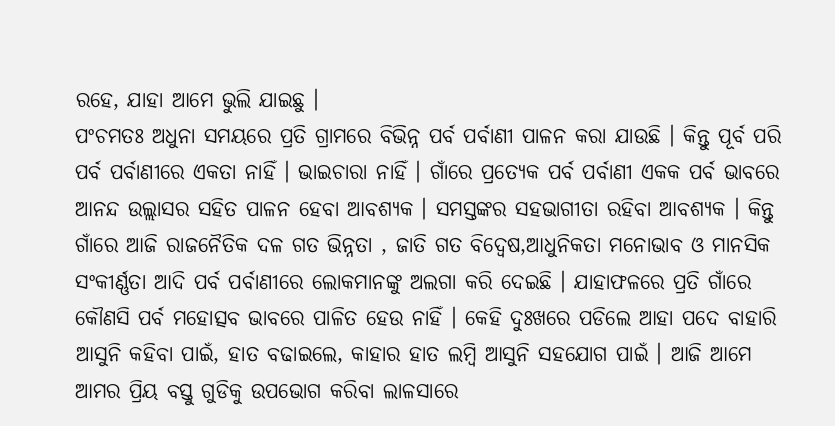ରହେ, ଯାହା ଆମେ ଭୁଲି ଯାଇଛୁ ।
ପଂଚମତଃ ଅଧୁନା ସମୟରେ ପ୍ରତି ଗ୍ରାମରେ ବିଭିନ୍ନ ପର୍ବ ପର୍ବାଣୀ ପାଳନ କରା ଯାଉଛି । କିନ୍ତୁ ପୂର୍ବ ପରି ପର୍ବ ପର୍ବାଣୀରେ ଏକତା ନାହିଁ । ଭାଇଚାରା ନାହିଁ । ଗାଁରେ ପ୍ରତ୍ୟେକ ପର୍ବ ପର୍ବାଣୀ ଏକକ ପର୍ବ ଭାବରେ ଆନନ୍ଦ ଉଲ୍ଲାସର ସହିତ ପାଳନ ହେବା ଆବଶ୍ୟକ । ସମସ୍ତଙ୍କର ସହଭାଗୀତା ରହିବା ଆବଶ୍ୟକ । କିନ୍ତୁ ଗାଁରେ ଆଜି ରାଜନୈତିକ ଦଳ ଗତ ଭିନ୍ନତା , ଜାତି ଗତ ବିଦ୍ୱେଷ,ଆଧୁନିକତା ମନୋଭାବ ଓ ମାନସିକ ସଂକୀର୍ଣ୍ଣତା ଆଦି ପର୍ବ ପର୍ବାଣୀରେ ଲୋକମାନଙ୍କୁ ଅଲଗା କରି ଦେଇଛି । ଯାହାଫଳରେ ପ୍ରତି ଗାଁରେ କୌଣସି ପର୍ବ ମହୋତ୍ସବ ଭାବରେ ପାଳିତ ହେଉ ନାହିଁ । କେହି ଦୁଃଖରେ ପଡିଲେ ଆହା ପଦେ ବାହାରି ଆସୁନି କହିବା ପାଇଁ, ହାତ ବଢାଇଲେ, କାହାର ହାତ ଲମ୍ବି ଆସୁନି ସହଯୋଗ ପାଇଁ । ଆଜି ଆମେ ଆମର ପ୍ରିୟ ବସ୍ତୁ ଗୁଡିକୁ ଉପଭୋଗ କରିବା ଲାଳସାରେ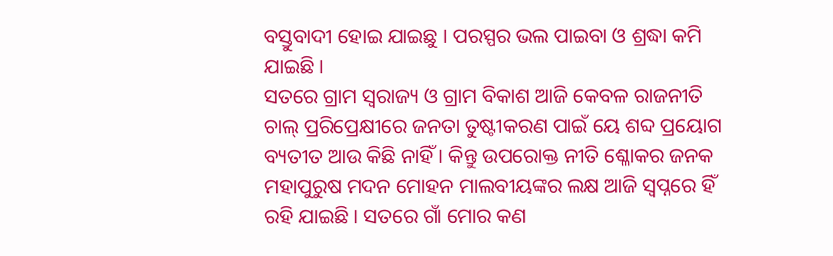ବସ୍ତୁବାଦୀ ହୋଇ ଯାଇଛୁ । ପରସ୍ପର ଭଲ ପାଇବା ଓ ଶ୍ରଦ୍ଧା କମି ଯାଇଛି ।
ସତରେ ଗ୍ରାମ ସ୍ୱରାଜ୍ୟ ଓ ଗ୍ରାମ ବିକାଶ ଆଜି କେବଳ ରାଜନୀତି ଚାଲ୍ ପ୍ରରିପ୍ରେକ୍ଷୀରେ ଜନତା ତୁଷ୍ଟୀକରଣ ପାଇଁ ୟେ ଶବ୍ଦ ପ୍ରୟୋଗ ବ୍ୟତୀତ ଆଉ କିଛି ନାହିଁ । କିନ୍ତୁ ଉପରୋକ୍ତ ନୀତି ଶ୍ଳୋକର ଜନକ ମହାପୁରୁଷ ମଦନ ମୋହନ ମାଲବୀୟଙ୍କର ଲକ୍ଷ ଆଜି ସ୍ୱପ୍ନରେ ହିଁ ରହି ଯାଇଛି । ସତରେ ଗାଁ ମୋର କଣ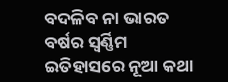ବଦଳିବ ନା ଭାରତ ବର୍ଷର ସ୍ୱର୍ଣ୍ଣିମ ଇତିହାସରେ ନୂଆ କଥା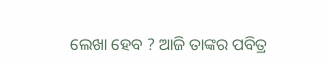ଲେଖା ହେବ ? ଆଜି ତାଙ୍କର ପବିତ୍ର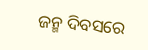ଜନ୍ମ ଦିବସରେ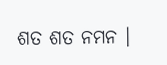ଶତ ଶତ ନମନ ।